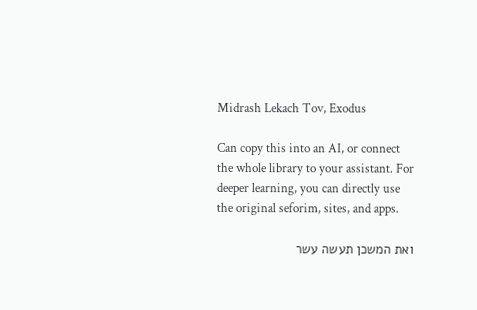Midrash Lekach Tov, Exodus

Can copy this into an AI, or connect the whole library to your assistant. For deeper learning, you can directly use the original seforim, sites, and apps.

ואת המשכן תעשה עשר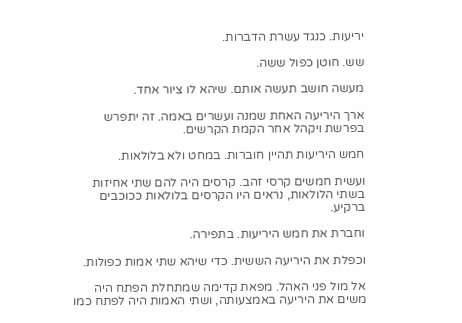יריעות. כנגד עשרת הדברות.

שש. חוטן כפול ששה.

מעשה חושב תעשה אותם. שיהא לו ציור אחד.

ארך היריעה האחת שמנה ועשרים באמה. זה יתפרש בפרשת ויקהל אחר הקמת הקרשים.

חמש היריעות תהיין חוברות. במחט ולא בלולאות.

ועשית חמשים קרסי זהב. קרסים היה להם שתי אחיזות בשתי הלולאות, נראים היו הקרסים בלולאות ככוכבים ברקיע.

וחברת את חמש היריעות. בתפירה.

וכפלת את היריעה הששית. כדי שיהא שתי אמות כפולות.

אל מול פני האהל. מפאת קדימה שמתחלת הפתח היה משים את היריעה באמצעותה, ושתי האמות היה לפתח כמו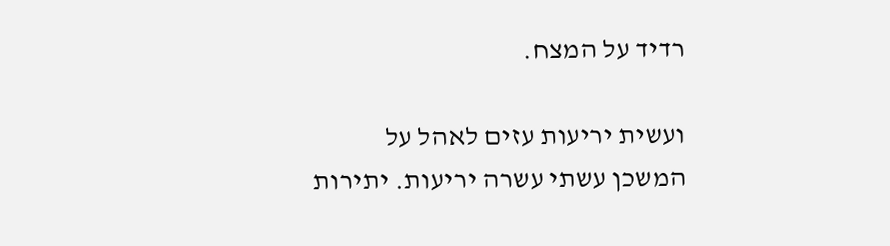רדיד על המצח.

ועשית יריעות עזים לאהל על המשכן עשתי עשרה יריעות. יתירות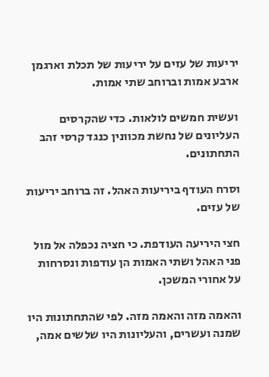יריעות של עזים על יריעות של תכלת וארגמן ארבע אמות וברוחב שתי אמות.

ועשית חמשים לולאות. כדי שהקרסים העליונים של נחשת מכוונין כנגד קרסי זהב התחתונים.

וסרח העודף ביריעות האהל. זה ברוחב יריעות של עזים.

חצי היריעה העודפת. כי חציה נכפלה אל מול פני האהל ושתי האמות הן עודפות ונסרחות על אחורי המשכן.

והאמה מזה והאמה מזה. לפי שהתחתונות היו שמנה ועשרים, והעליונות היו שלשים אמה,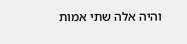והיה אלה שתי אמות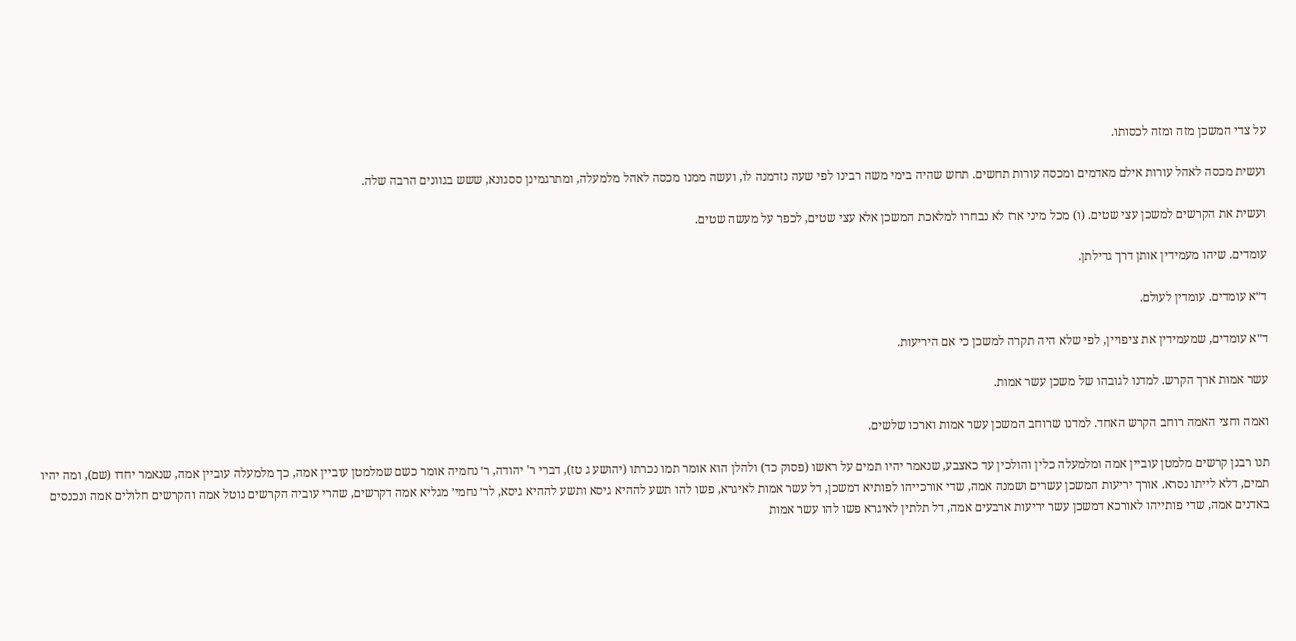על צדי המשכן מזה ומזה לכסותו.

ועשית מכסה לאהל עורות אילם מאדמים ומכסה עורות תחשים. תחש שהיה בימי משה רבינו לפי שעה נזדמנה לו, ועשה ממנו מכסה לאהל מלמעלה, ומתרגמינן ססגונא, ששש בגוונים הרבה שלה.

ועשית את הקרשים למשכן עצי שטים. (ו) מכל מיני ארז לא נבחרו למלאכת המשכן אלא עצי שטים, לכפר על מעשה שטים.

עומדים. שיהו מעמידין אותן דרך גדילתן.

ד״א עומדים. עומדין לעולם.

ד״א עומדים, שמעמידין את ציפויין, לפי שלא היה תקרה למשכן כי אם היריעות.

עשר אמות ארך הקרש. למדנו לגובהו של משכן עשר אמות.

ואמה וחצי האמה רוחב הקרש האחד. למדנו שרוחב המשכן עשר אמות וארכו שלשים.

תנו רבנן קרשים מלמטן עוביין אמה ומלמעלה כלין והולכין עד כאצבע, שנאמר יהיו תמים על ראשו (פסוק כד) ולהלן הוא אומר תמו נכרתו (יהושע ג טז), דברי ר' יהודה, ר׳ נחמיה אומר כשם שמלמטן עוביין אמה, כך מלמעלה עוביין אמה, שנאמר יחדו (שם), ומה יהיו תמים, דלא לייתו נסרא. אורך יריעות המשכן עשרים ושמנה אמה, שדי אורכייהו לפותיא דמשכן, דל עשר אמות לאיגרא, פשו להו תשע לההיא גיסא ותשע לההיא גיסא, לר׳ נחמי׳ מגליא אמה דקרשים, שהרי עוביה הקרשים נוטל אמה והקרשים חלולים אמה ונכנסים באדנים אמה, שדי פותייהו לאורכא דמשכן עשר יריעות ארבעים אמה, דל תלתין לאיגרא פשו להו עשר אמות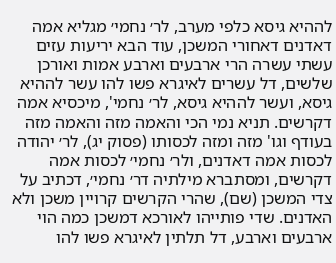לההיא גיסא כלפי מערב, לר׳ נחמי׳ מגליא אמה דאדנים דאחורי המשכן, עוד הבא יריעות עזים עשתי עשרה הרי ארבעים וארבע אמות ואורכן שלשים, דל עשרים לאיגרא פשו להו עשר לההיא גיסא, ועשר לההיא גיסא, לר׳ נחמי', מיכסיא אמה דקרשים. תניא נמי הכי והאמה מזה והאמה מזה בעודף וגו' מזה ומזה לכסותו (פסוק יג), לר׳ יהודה לכסות אמה דאדנים, ולר׳ נחמי׳ לכסות אמה דקרשים, ומסתברא מילתיה דר׳ נחמי׳, דכתיב על צדי המשכן (שם), שהרי הקרשים קרויין משכן ולא האדנים. שדי פותייהו לאורכא דמשכן כמה הוי ארבעים וארבע, דל תלתין לאיגרא פשו להו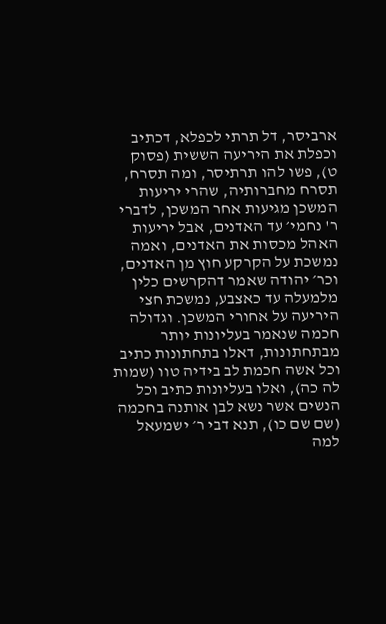ארביסר, דל תרתי לכפלא, דכתיב וכפלת את היריעה הששית (פסוק ט), פשו להו תרתיסר, ומה תסרח, תסרח מחברותיה, שהרי יריעות המשכן מגיעות אחר המשכן, לדברי ר' נחמי׳ עד האדנים, אבל יריעות האהל מכסות את האדנים, ואמה נמשכת על הקרקע חוץ מן האדנים, וכר׳ יהודה שאמר דהקרשים כלין מלמעלה עד כאצבע, נמשכת חצי היריעה על אחורי המשכן. וגדולה חכמה שנאמר בעליונות יותר מבתחתונות, דאלו בתחתונות כתיב וכל אשה חכמת לב בידיה טוו (שמות לה כה), ואלו בעליונות כתיב וכל הנשים אשר נשא לבן אותנה בחכמה (שם שם כו), תנא דבי ר׳ ישמעאל למה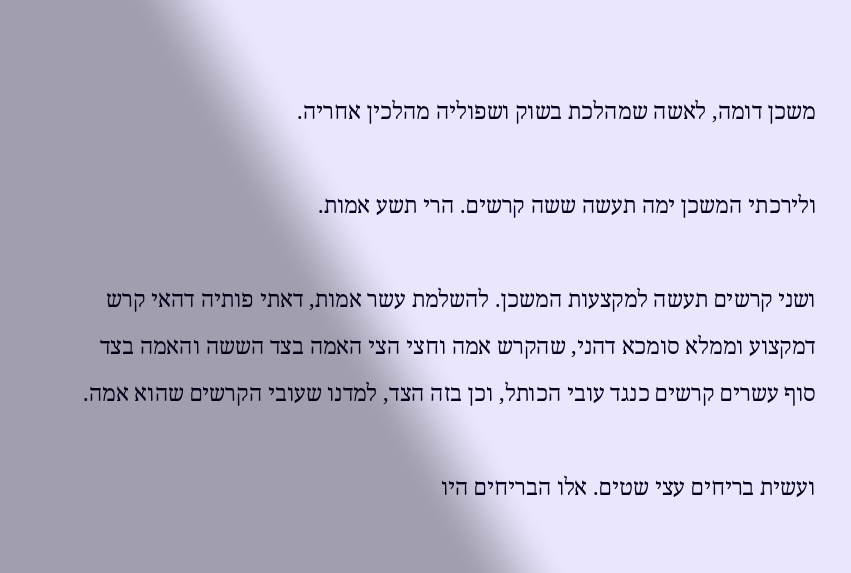משכן דומה, לאשה שמהלכת בשוק ושפוליה מהלכין אחריה.

ולירכתי המשכן ימה תעשה ששה קרשים. הרי תשע אמות.

ושני קרשים תעשה למקצעות המשכן. להשלמת עשר אמות, דאתי פותיה דהאי קרש דמקצוע וממלא סומכא דהני, שהקרש אמה וחצי הצי האמה בצד הששה והאמה בצד סוף עשרים קרשים כנגד עובי הכותל, וכן בזה הצד, למדנו שעובי הקרשים שהוא אמה.

ועשית בריחים עצי שטים. אלו הבריחים היו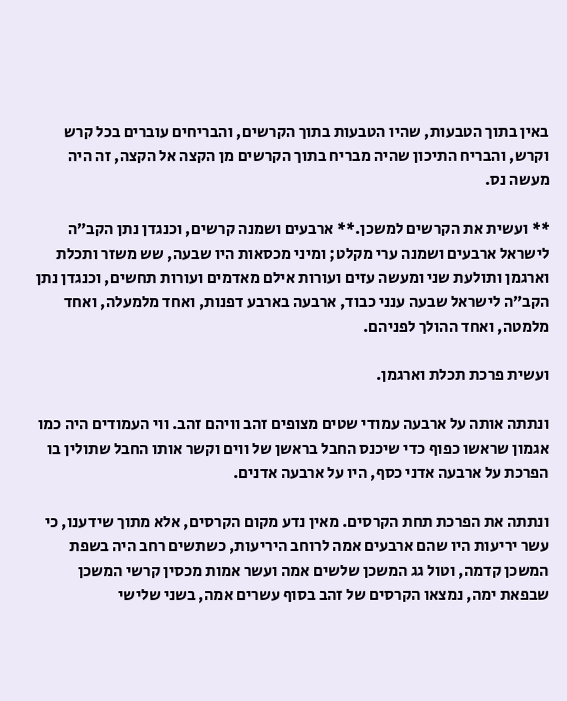באין בתוך הטבעות, שהיו הטבעות בתוך הקרשים, והבריחים עוברים בכל קרש וקרש, והבריח התיכון שהיה מבריח בתוך הקרשים מן הקצה אל הקצה, זה היה מעשה נס.

** ועשית את הקרשים למשכן.** ארבעים ושמנה קרשים, וכנגדן נתן הקב״ה לישראל ארבעים ושמנה ערי מקלט; ומיני מכסאות היו שבעה, שש משזר ותכלת וארגמן ותולעת שני ומעשה עזים ועורות אילם מאדמים ועורות תחשים, וכנגדן נתן הקב״ה לישראל שבעה ענני כבוד, ארבעה בארבע דפנות, ואחד מלמעלה, ואחד מלמטה, ואחד ההולך לפניהם.

ועשית פרכת תכלת וארגמן.

ונתתה אותה על ארבעה עמודי שטים מצופים זהב וויהם זהב. ווי העמודים היה כמו אגמון שראשו כפוף כדי שיכנס החבל בראשן של ווים וקשר אותו החבל שתולין בו הפרכת על ארבעה אדני כסף, היו על ארבעה אדנים.

ונתתה את הפרכת תחת הקרסים. מאין נדע מקום הקרסים, אלא מתוך שידענו, כי עשר יריעות היו שהם ארבעים אמה לרוחב היריעות, כשתשים רחב היה בשפת המשכן קדמה, וטול גג המשכן שלשים אמה ועשר אמות מכסין קרשי המשכן שבפאת ימה, נמצאו הקרסים של זהב בסוף עשרים אמה, בשני שלישי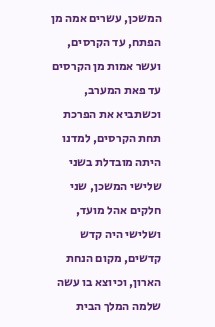המשכן, עשרים אמה מן הפתח, עד הקרסים, ועשר אמות מן הקרסים עד פאת המערב, וכשתביא את הפרכת תחת הקרסים, למדנו היתה מובדלת בשני שלישי המשכן, שני חלקים אהל מועד, ושלישי היה קדש קדשים, מקום הנחת הארון, וכיוצא בו עשה שלמה המלך הבית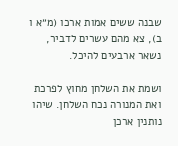שבנה ששים אמות ארכו (מ״א ו ב), צא מהם עשרים לדביר, נשאר ארבעים להיכל.

ושמת את השלחן מחוץ לפרכת ואת המנורה נכח השלחן. שיהו נותנין ארכן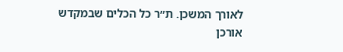לאורך המשכן. ת״ר כל הכלים שבמקדש אורכן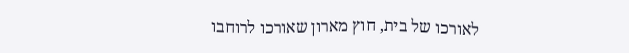לאורכו של בית, חוץ מארון שאורכו לרוחבו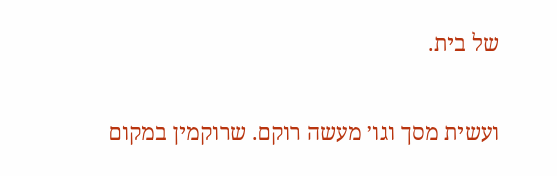של בית.

ועשית מסך וגו׳ מעשה רוקם. שרוקמין במקום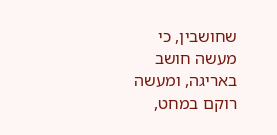שחושבין, כי מעשה חושב באריגה, ומעשה רוקם במחט,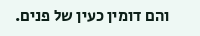והם דומין כעין של פנים.